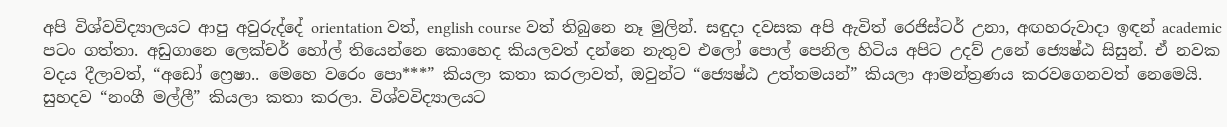අපි විශ්වවිද්‍යාලයට ආපු අවුරුද්දේ orientation වත්, english course වත් තිබුනෙ නෑ මුලින්. සඳුදා දවසක අපි ඇවිත් රෙජිස්ටර් උනා, අඟහරුවාදා ඉඳන් academic පටං ගත්තා. අඩුගානෙ ලෙක්චර් හෝල් තියෙන්නෙ කොහෙද කියලවත් දන්නෙ නැතුව එලෝ පොල් පෙනිල හිටිය අපිට උදව් උනේ ජ්‍යෙෂ්ඨ සිසුන්. ඒ නවක වදය දීලාවත්, “අඩෝ ෆ්‍රෙෂා.. මෙහෙ වරෙං පො***” කියලා කතා කරලාවත්, ඔවුන්ට “ජ්‍යෙෂ්ඨ උත්තමයන්” කියලා ආමන්ත්‍රණය කරවගෙනවත් නෙමෙයි. සුහදව “නංගී මල්ලී” කියලා කතා කරලා. විශ්වවිද්‍යාලයට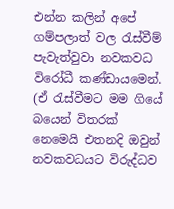එන්න කලින් අපේ ගම්පලාත් වල රැස්වීම් පැවැත්වුවා නවකවධ විරෝධී කණ්ඩායමෙන්. (ඒ රැස්වීමට මම ගියේ බයෙන් විතරක් නෙමෙයි එතනදි ඔවුන් නවකවධයට විරුද්ධව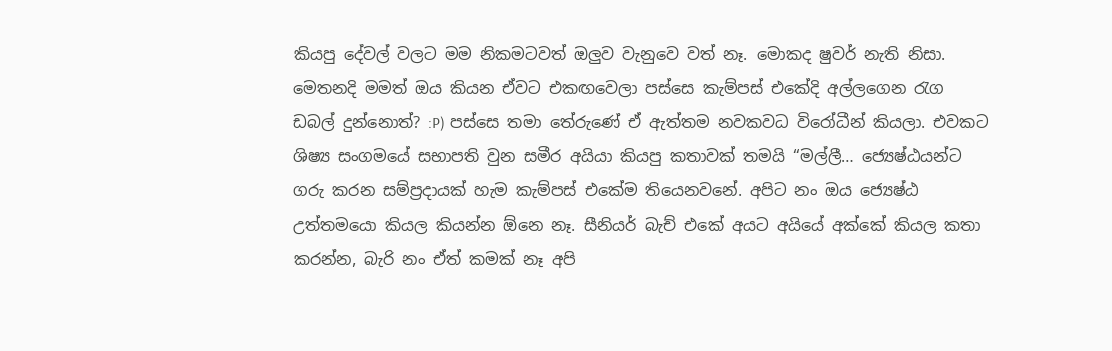කියපු දේවල් වලට මම නිකමටවත් ඔලුව වැනුවෙ වත් නෑ. මොකද ෂුවර් නැති නිසා. මෙතනදි මමත් ඔය කියන ඒවට එකඟවෙලා පස්සෙ කැම්පස් එකේදි අල්ලගෙන රැග ඩබල් දුන්නොත්? :P) පස්සෙ තමා තේරුණේ ඒ ඇත්තම නවකවධ විරෝධීන් කියලා. එවකට ශිෂ්‍ය සංගමයේ සභාපති වුන සමීර අයියා කියපු කතාවක් තමයි “මල්ලී… ජ්‍යෙෂ්ඨයන්ට ගරු කරන සම්ප්‍රදායක් හැම කැම්පස් එකේම තියෙනවනේ. අපිට නං ඔය ජ්‍යෙෂ්ඨ උත්තමයො කියල කියන්න ඕනෙ නෑ. සීනියර් බැච් එකේ අයට අයියේ අක්කේ කියල කතා කරන්න, බැරි නං ඒත් කමක් නෑ අපි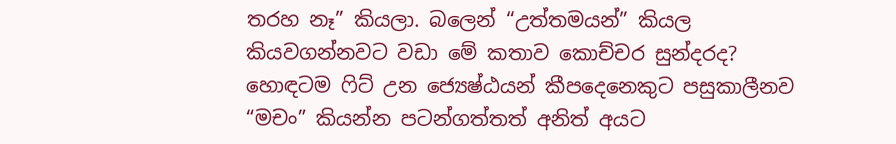තරහ නෑ” කියලා. බලෙන් “උත්තමයන්” කියල කියවගන්නවට වඩා මේ කතාව කොච්චර සුන්දරද? හොඳටම ෆිට් උන ජ්‍යෙෂ්ඨයන් කීපදෙනෙකුට පසුකාලීනව “මචං” කියන්න පටන්ගත්තත් අනිත් අයට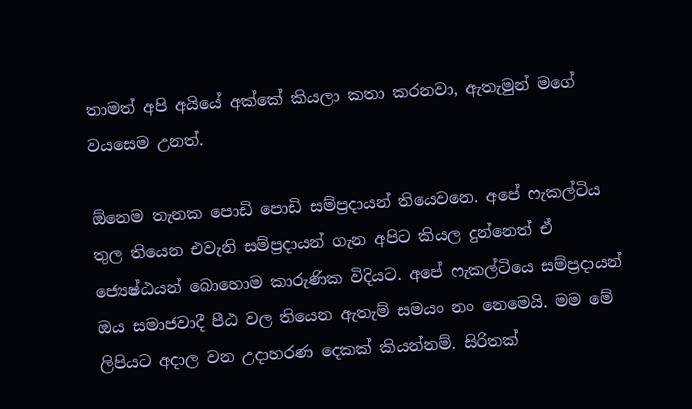තාමත් අපි අයියේ අක්කේ කියලා කතා කරනවා, ඇතැමුන් මගේ වයසෙම උනත්.

ඕනෙම තැනක පොඩි පොඩි සම්ප්‍රදායන් තියෙවනෙ. අපේ ෆැකල්ටිය තුල තියෙන එවැනි සම්ප්‍රදායන් ගැන අපිට කියල දුන්නෙත් ඒ ජ්‍යෙෂ්ඨයන් බොහොම කාරුණික විදියට. අපේ ෆැකල්ටියෙ සම්ප්‍රදායන් ඔය සමාජවාදී පීඨ වල තියෙන ඇතැම් සමයං නං නෙමෙයි. මම මේ ලිපියට අදාල වන උදාහරණ දෙකක් කියන්නම්. සිරිතක්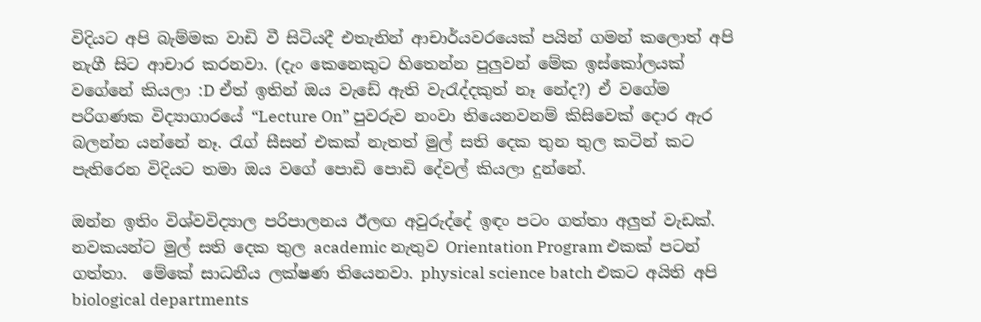විදියට අපි බැම්මක වාඩි වී සිටියදී එතැනින් ආචාර්යවරයෙක් පයින් ගමන් කලොත් අපි නැගී සිට ආචාර කරනවා. (දැං කෙනෙකුට හිතෙන්න පුලුවන් මේක ඉස්කෝලයක් වගේනේ කියලා :D ඒත් ඉතින් ඔය වැඩේ ඇති වැරැද්දකුත් නෑ නේද?) ඒ වගේම පරිගණක විද්‍යාගාරයේ “Lecture On” පුවරුව නංවා තියෙනවනම් කිසිවෙක් දොර ඇර බලන්න යන්නේ නෑ. රැග් සීසන් එකක් නැතත් මුල් සති දෙක තුන තුල කටින් කට පැතිරෙන විදියට තමා ඔය වගේ පොඩි පොඩි දේවල් කියලා දුන්නේ.

ඔන්න ඉතිං විශ්වවිද්‍යාල පරිපාලනය ඊලඟ අවුරුද්දේ ඉඳං පටං ගත්තා අලුත් වැඩක්. නවකයන්ට මුල් සති දෙක තුල academic නැතුව Orientation Program එකක් පටන් ගත්තා.  මේකේ සාධනීය ලක්ෂණ තියෙනවා. physical science batch එකට අයිති අපි biological departments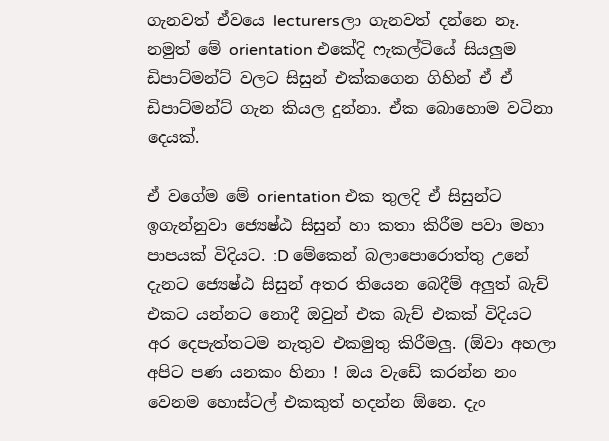ගැනවත් ඒවයෙ lecturersලා ගැනවත් දන්නෙ නෑ. නමුත් මේ orientation එකේදි ෆැකල්ටියේ සියලුම ඩිපාට්මන්ට් වලට සිසුන් එක්කගෙන ගිහින් ඒ ඒ ඩිපාට්මන්ට් ගැන කියල දුන්නා. ඒක බොහොම වටිනා දෙයක්.

ඒ වගේම මේ orientation එක තුලදි ඒ සිසුන්ට ඉගැන්නුවා ජ්‍යෙෂ්ඨ සිසුන් හා කතා කිරීම පවා මහා පාපයක් විදියට. :D මේකෙන් බලාපොරොත්තු උනේ දැනට ජ්‍යෙෂ්ඨ සිසුන් අතර තියෙන බෙදීම් අලුත් බැච් එකට යන්නට නොදී ඔවුන් එක බැච් එකක් විදියට  අර දෙපැත්තටම නැතුව එකමුතු කිරීමලු. (ඕවා අහලා අපිට පණ යනකං හිනා ! ඔය වැඩේ කරන්න නං වෙනම හොස්ටල් එකකුත් හදන්න ඕනෙ. දැං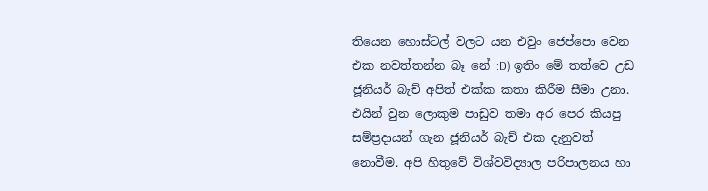තියෙන හොස්ටල් වලට යන එවුං ජෙප්පො වෙන එක නවත්තන්න බෑ නේ :D) ඉතිං මේ තත්වෙ උඩ ජූනියර් බැච් අපිත් එක්ක කතා කිරීම සීමා උනා. එයින් වුන ලොකුම පාඩුව තමා අර පෙර කියපු සම්ප්‍රදායන් ගැන ජූනියර් බැච් එක දැනුවත් නොවීම. අපි හිතුවේ විශ්වවිද්‍යාල පරිපාලනය හා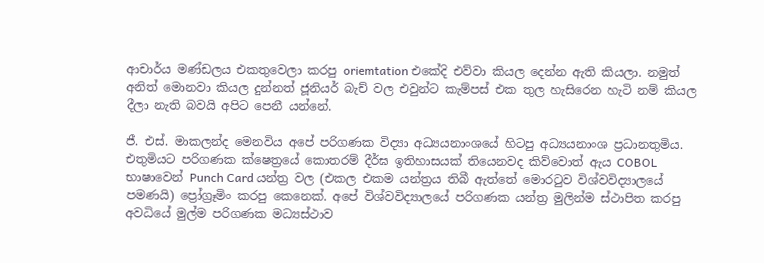ආචාර්ය මණ්ඩලය එකතුවෙලා කරපු oriemtation එකේදි එව්වා කියල දෙන්න ඇති කියලා. නමුත් අනිත් මොනවා කියල දුන්නත් ජූනියර් බැච් වල එවුන්ට කැම්පස් එක තුල හැසිරෙන හැටි නම් කියල දීලා නැති බවයි අපිට පෙනී යන්නේ.

ජී. එස්. මාකලන්ද මෙනවිය අපේ පරිගණක විද්‍යා අධ්‍යයනාංශයේ හිටපු අධ්‍යයනාංශ ප්‍රධානතුමිය. එතුමියට පරිගණක ක්ෂෙත්‍රයේ කොතරම් දීර්ඝ ඉතිහාසයක් තියෙනවද කිව්වොත් ඇය COBOL භාෂාවෙන් Punch Card යන්ත්‍ර වල (එකල එකම යන්ත්‍රය තිබී ඇත්තේ මොරටුව විශ්වවිද්‍යාලයේ පමණයි) ප්‍රෝග්‍රෑමිං කරපු කෙනෙක්. අපේ විශ්වවිද්‍යාලයේ පරිගණක යන්ත්‍ර මුලින්ම ස්ථාපිත කරපු අවධියේ මුල්ම පරිගණක මධ්‍යස්ථාව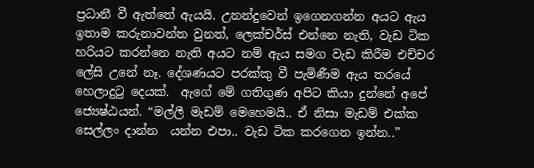ප්‍රධානී වී ඇත්තේ ඇයයි. උනන්දුවෙන් ඉගෙනගන්න අයට ඇය ඉතාම කරුනාවන්ත වුනත්, ලෙක්චර්ස් එන්නෙ නැති, වැඩ ටික හරියට කරන්නෙ නැති අයට නම් ඇය සමග වැඩ කිරීම එච්චර ලේසි උනේ නෑ. දේශණයට පරක්කු වී පැමිණීම ඇය තරයේ හෙලාදුටු දෙයක්.  ඇගේ මේ ගතිගුණ අපිට කියා දුන්නේ අපේ ජ්‍යෙෂ්ඨයන්. “මල්ලී මැඩම් මෙහෙමයි.. ඒ නිසා මැඩම් එක්ක සෙල්ලං දාන්න  යන්න එපා.. වැඩ ටික කරගෙන ඉන්න..”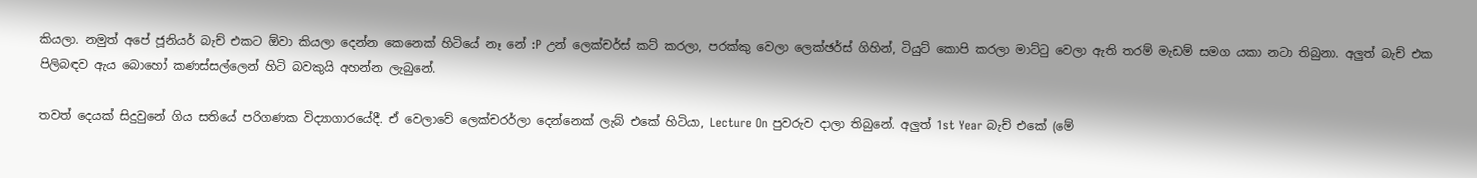කියලා. නමුත් අපේ ජූනියර් බැච් එකට ඕවා කියලා දෙන්න කෙනෙක් හිටියේ නෑ නේ :P උන් ලෙක්චර්ස් කට් කරලා, පරක්කු වෙලා ලෙක්ඡර්ස් ගිහින්, ටියුට් කොපි කරලා මාට්ටු වෙලා ඇති තරම් මැඩම් සමග යකා නටා තිබුනා. අලුත් බැච් එක පිලිබඳව ඇය බොහෝ කණස්සල්ලෙන් හිටි බවකුයි අහන්න ලැබුනේ.

තවත් දෙයක් සිදුවුනේ ගිය සතියේ පරිගණක විද්‍යාගාරයේදී. ඒ වෙලාවේ ලෙක්චරර්ලා දෙන්නෙක් ලැබ් එකේ හිටියා, Lecture On පුවරුව දාලා තිබුනේ. අලුත් 1st Year බැච් එකේ (මේ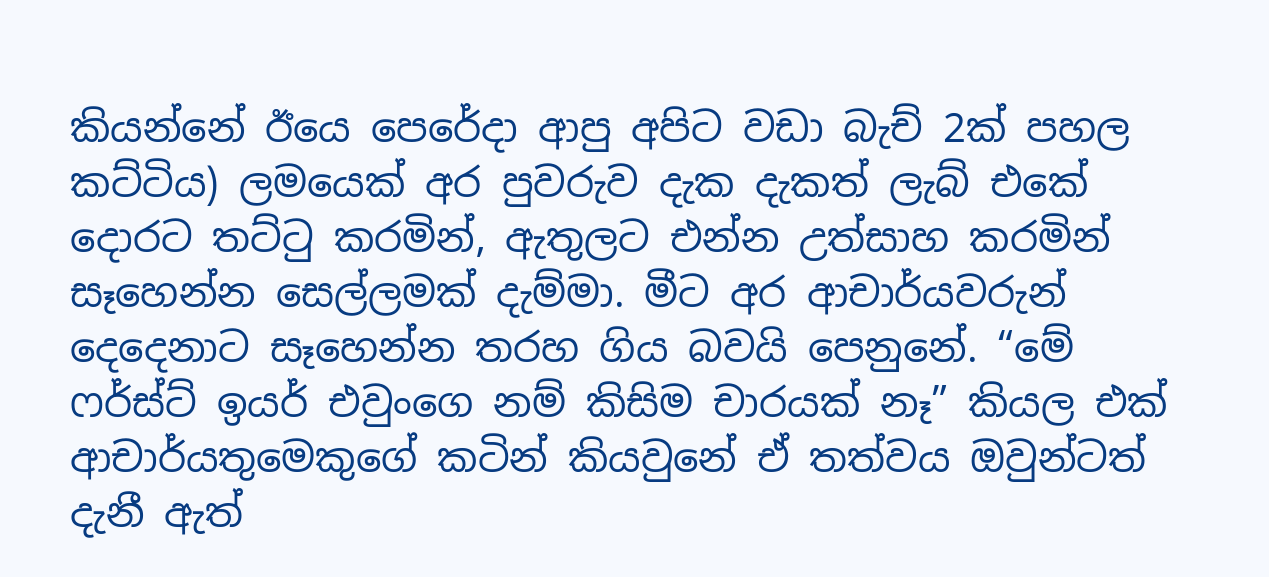කියන්නේ ඊයෙ පෙරේදා ආපු අපිට වඩා බැච් 2ක් පහල කට්ටිය) ලමයෙක් අර පුවරුව දැක දැකත් ලැබ් එකේ දොරට තට්ටු කරමින්, ඇතුලට එන්න උත්සාහ කරමින් සෑහෙන්න සෙල්ලමක් දැම්මා. මීට අර ආචාර්යවරුන් දෙදෙනාට සෑහෙන්න තරහ ගිය බවයි පෙනුනේ. “මේ ෆර්ස්ට් ඉයර් එවුංගෙ නම් කිසිම චාරයක් නෑ” කියල එක් ආචාර්යතුමෙකුගේ කටින් කියවුනේ ඒ තත්වය ඔවුන්ටත් දැනී ඇත්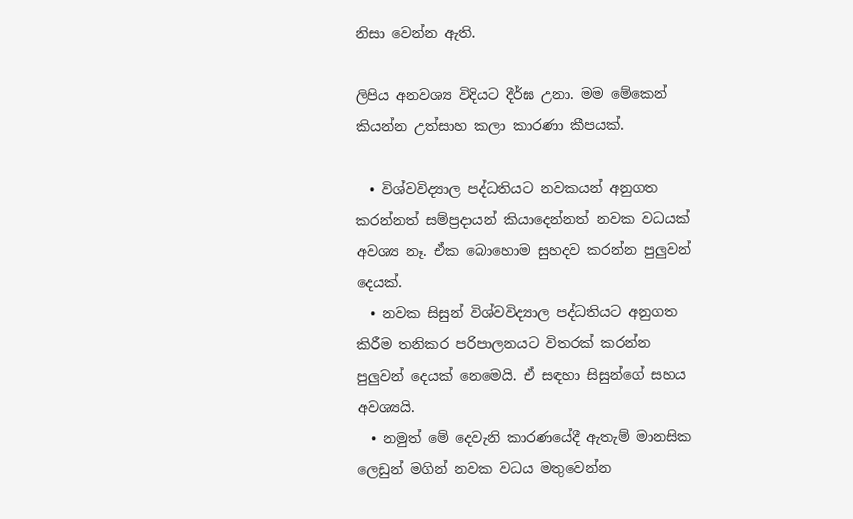නිසා වෙන්න ඇති.

ලිපිය අනවශ්‍ය විදියට දීර්ඝ උනා. මම මේකෙන් කියන්න උත්සාහ කලා කාරණා කීපයක්.

  • විශ්වවිද්‍යාල පද්ධතියට නවකයන් අනුගත කරන්නත් සම්ප්‍රදායන් කියාදෙන්නත් නවක වධයක් අවශ්‍ය නෑ. ඒක බොහොම සුහදව කරන්න පුලුවන් දෙයක්.
  • නවක සිසුන් විශ්වවිද්‍යාල පද්ධතියට අනුගත කිරීම තනිකර පරිපාලනයට විතරක් කරන්න පුලුවන් දෙයක් නෙමෙයි. ඒ සඳහා සිසුන්ගේ සහය අවශ්‍යයි.
  • නමුත් මේ දෙවැනි කාරණයේදී ඇතැම් මානසික ලෙඩුන් මගින් නවක වධය මතුවෙන්න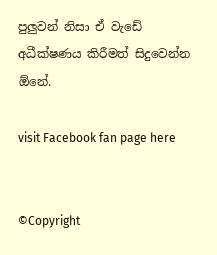පුලුවන් නිසා ඒ වැඩේ අධීක්ෂණය කිරීමත් සිදුවෙන්න ඕනේ.

visit Facebook fan page here


©Copyright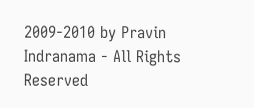2009-2010 by Pravin Indranama - All Rights Reserved